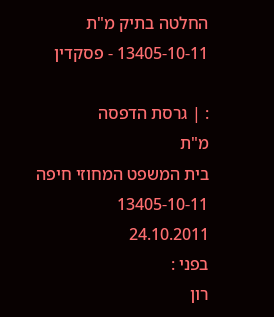החלטה בתיק מ"ת 13405-10-11 - פסקדין

: | גרסת הדפסה
מ"ת
בית המשפט המחוזי חיפה
13405-10-11
24.10.2011
בפני :
רון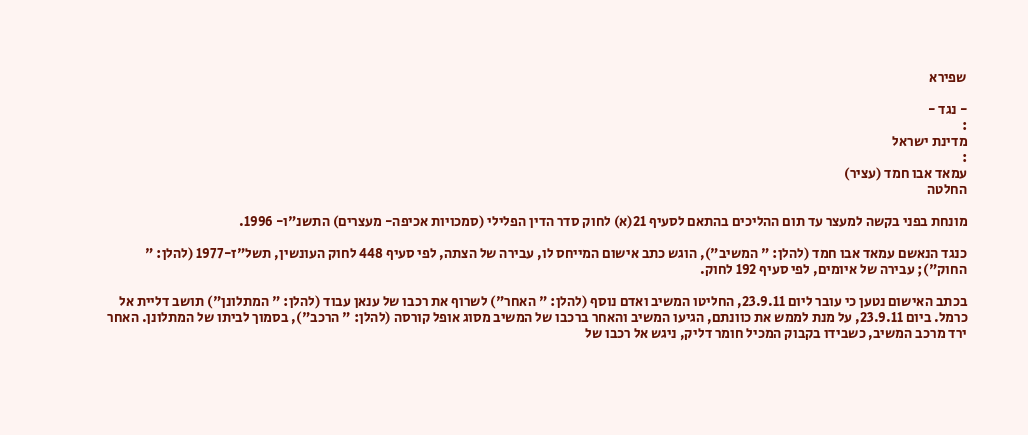שפירא

- נגד -
:
מדינת ישראל
:
עמאד אבו חמד (עציר)
החלטה

מונחת בפני בקשה למעצר עד תום ההליכים בהתאם לסעיף 21(א) לחוק סדר הדין הפלילי (סמכויות אכיפה- מעצרים) התשנ"ו- 1996.

כנגד הנאשם עמאד אבו חמד (להלן: " המשיב"), הוגש כתב אישום המייחס לו, עבירה של הצתה, לפי סעיף 448 לחוק העונשין, תשל"ז-1977 (להלן: " החוק"); עבירה של איומים, לפי סעיף 192 לחוק.

בכתב האישום נטען כי עובר ליום 23.9.11, החליטו המשיב ואדם נוסף (להלן: " האחר") לשרוף את רכבו של ענאן עבוד (להלן: " המתלונן") תושב דליית אל כרמל. ביום 23.9.11, על מנת לממש את כוונתם, הגיעו המשיב והאחר ברכבו של המשיב מסוג אופל קורסה (להלן: " הרכב"), בסמוך לביתו של המתלונן. האחר ירד מרכב המשיב, כשבידו בקבוק המכיל חומר דליק, ניגש אל רכבו של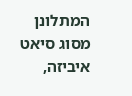המתלונן מסוג סיאט איביזה,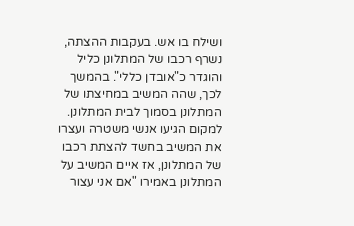ושילח בו אש. בעקבות ההצתה, נשרף רכבו של המתלונן כליל והוגדר כ"אובדן כללי". בהמשך לכך, שהה המשיב במחיצתו של המתלונן בסמוך לבית המתלונן. למקום הגיעו אנשי משטרה ועצרו את המשיב בחשד להצתת רכבו של המתלונן, אז איים המשיב על המתלונן באמירו "אם אני עצור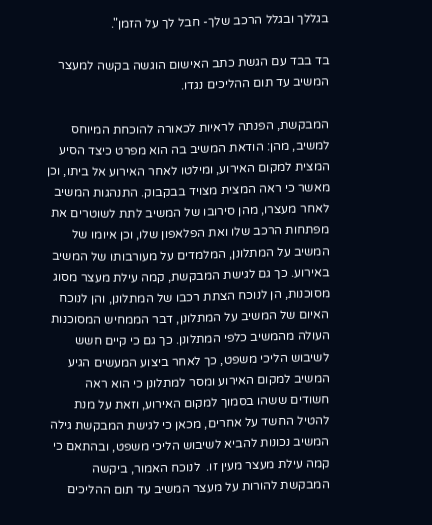בגללך ובגלל הרכב שלך- חבל לך על הזמן".

בד בבד עם הגשת כתב האישום הוגשה בקשה למעצר המשיב עד תום ההליכים נגדו.

המבקשת, הפנתה לראיות לכאורה להוכחת המיוחס למשיב, מהן: הודאת המשיב בה הוא מפרט כיצד הסיע המצית למקום האירוע, ומילטו לאחר האירוע אל ביתו, וכן מאשר כי ראה המצית מצויד בבקבוק. התנהגות המשיב לאחר מעצרו, מהן סירובו של המשיב לתת לשוטרים את מפתחות הרכב שלו ואת הפלאפון שלו, וכן איומו של המשיב על המתלונן, המלמדים על מעורבותו של המשיב באירוע. כך גם לגישת המבקשת, קמה עילת מעצר מסוג מסוכנות, הן לנוכח הצתת רכבו של המתלונן, והן לנוכח האיום של המשיב על המתלונן, דבר הממחיש המסוכנות העולה מהמשיב כלפי המתלונן. כך גם כי קיים חשש לשיבוש הליכי משפט, כך לאחר ביצוע המעשים הגיע המשיב למקום האירוע ומסר למתלונן כי הוא ראה חשודים ששהו בסמוך למקום האירוע, וזאת על מנת להטיל החשד על אחרים, מכאן כי לגישת המבקשת גילה המשיב נכונות להביא לשיבוש הליכי משפט, ובהתאם כי קמה עילת מעצר מעין זו.  לנוכח האמור, ביקשה המבקשת להורות על מעצר המשיב עד תום ההליכים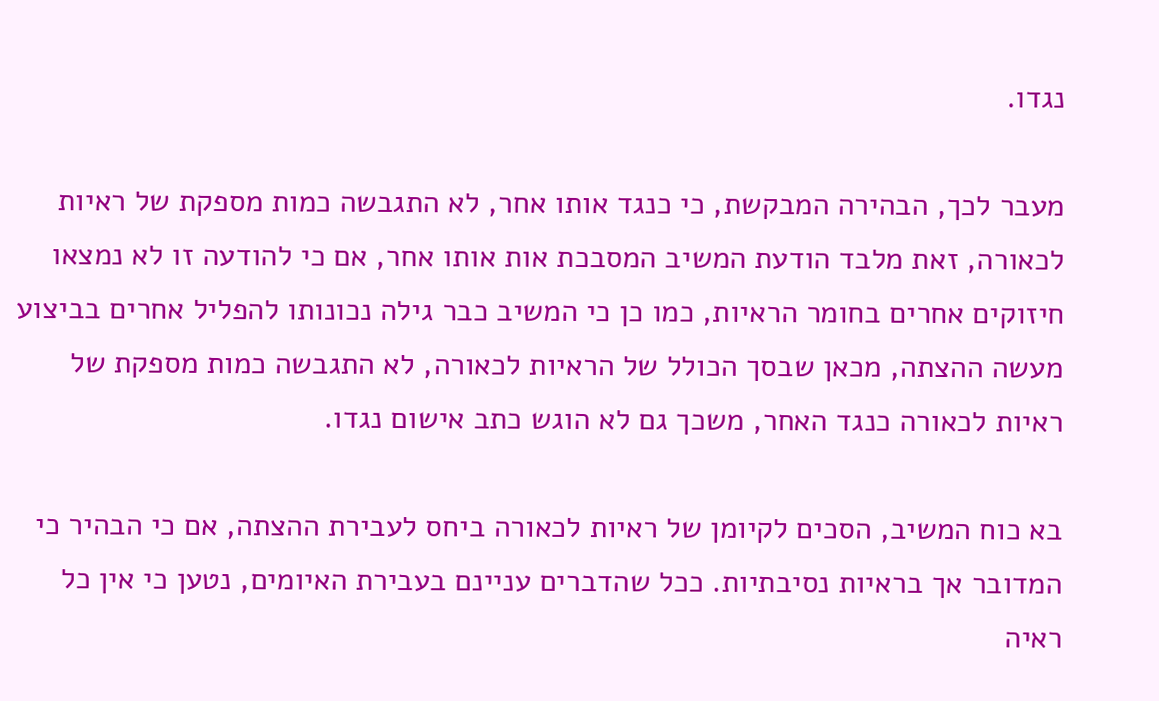נגדו.

מעבר לכך, הבהירה המבקשת, כי כנגד אותו אחר, לא התגבשה כמות מספקת של ראיות לכאורה, זאת מלבד הודעת המשיב המסבכת אות אותו אחר, אם כי להודעה זו לא נמצאו חיזוקים אחרים בחומר הראיות, כמו כן כי המשיב כבר גילה נכונותו להפליל אחרים בביצוע מעשה ההצתה, מכאן שבסך הכולל של הראיות לכאורה, לא התגבשה כמות מספקת של ראיות לכאורה כנגד האחר, משכך גם לא הוגש כתב אישום נגדו.

בא כוח המשיב, הסכים לקיומן של ראיות לכאורה ביחס לעבירת ההצתה, אם כי הבהיר כי המדובר אך בראיות נסיבתיות. ככל שהדברים עניינם בעבירת האיומים, נטען כי אין כל ראיה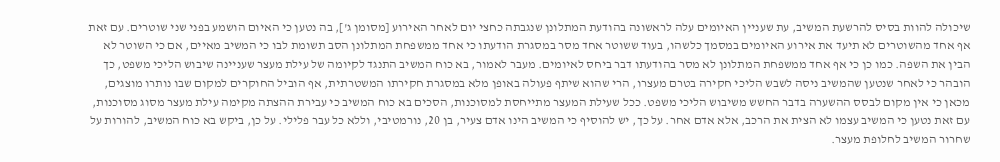שיכולה להוות בסיס להרשעת המשיב, עת שעניין האיומים עלה לראשונה בהודעת המתלונן שנגבתה כחצי יום לאחר האירוע [מסומן ג'], בה נטען כי האיום הושמע בפני שני שוטרים. עם זאת אף אחד מהשוטרים לא תיעד את אירוע האיומים במסמך כלשהו, בעוד ששוטר אחד מסר במסגרת הודעתו כי אחד ממשפחת המתלונן הסב תשומת לבו כי המשיב מאיים, אם כי השוטר לא הבין את השפה. כמו כן כי אף אחד ממשפחת המתלונן לא מסר בהודעתו דבר ביחס לאיומים. מעבר לאמור, בא כוח המשיב התנגד לקיומה של עילת מעצר שעניינה שיבוש הליכי משפט, כך הובהר כי לאחר שנטען שהמשיב ניסה לשבש הליכי חקירה בטרם מעצרו, הרי שהוא שיתף פעולה באופן מלא במסגרת חקירתו המשטרתית, אף הוביל החוקרים למקום שבו נותרו מוצגים, מכאן כי אין מקום לבסס ההשערה בדבר החשש משיבוש הליכי משפט. ככל שעילת המעצר מתייחסת למסוכנות, הסכים בא כוח המשיב כי עבירת ההצתה מקימה עילת מעצר מסוג מסוכנות, עם זאת נטען כי המשיב עצמו לא הצית את הרכב, אלא אדם אחר. על כך, יש להוסיף כי המשיב הינו אדם צעיר, בן 20, נורמטיבי, וללא כל עבר פלילי. על כן, ביקש בא כוח המשיב, להורות על שחרור המשיב לחלופת מעצר.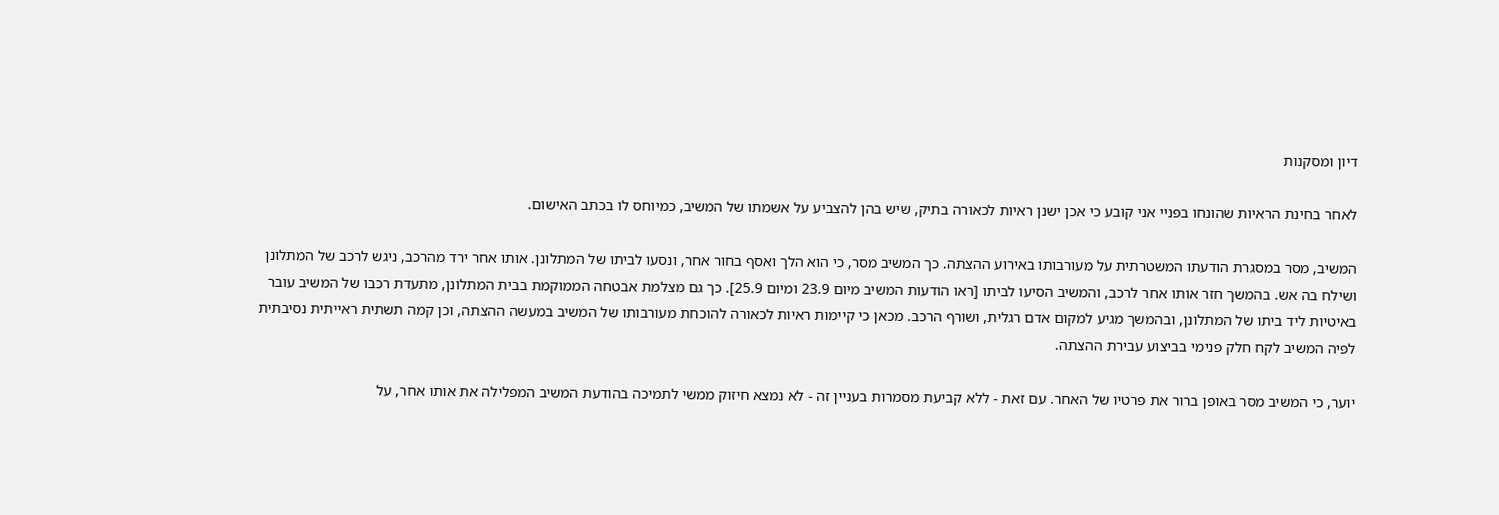דיון ומסקנות

לאחר בחינת הראיות שהונחו בפניי אני קובע כי אכן ישנן ראיות לכאורה בתיק, שיש בהן להצביע על אשמתו של המשיב, כמיוחס לו בכתב האישום.

המשיב, מסר במסגרת הודעתו המשטרתית על מעורבותו באירוע ההצתה. כך המשיב מסר, כי הוא הלך ואסף בחור אחר, ונסעו לביתו של המתלונן. אותו אחר ירד מהרכב, ניגש לרכב של המתלונן ושילח בה אש. בהמשך חזר אותו אחר לרכב, והמשיב הסיעו לביתו [ראו הודעות המשיב מיום 23.9 ומיום 25.9]. כך גם מצלמת אבטחה הממוקמת בבית המתלונן, מתעדת רכבו של המשיב עובר באיטיות ליד ביתו של המתלונן, ובהמשך מגיע למקום אדם רגלית, ושורף הרכב. מכאן כי קיימות ראיות לכאורה להוכחת מעורבותו של המשיב במעשה ההצתה, וכן קמה תשתית ראייתית נסיבתית לפיה המשיב לקח חלק פנימי בביצוע עבירת ההצתה.

יוער, כי המשיב מסר באופן ברור את פרטיו של האחר. עם זאת - ללא קביעת מסמרות בעניין זה - לא נמצא חיזוק ממשי לתמיכה בהודעת המשיב המפלילה את אותו אחר, על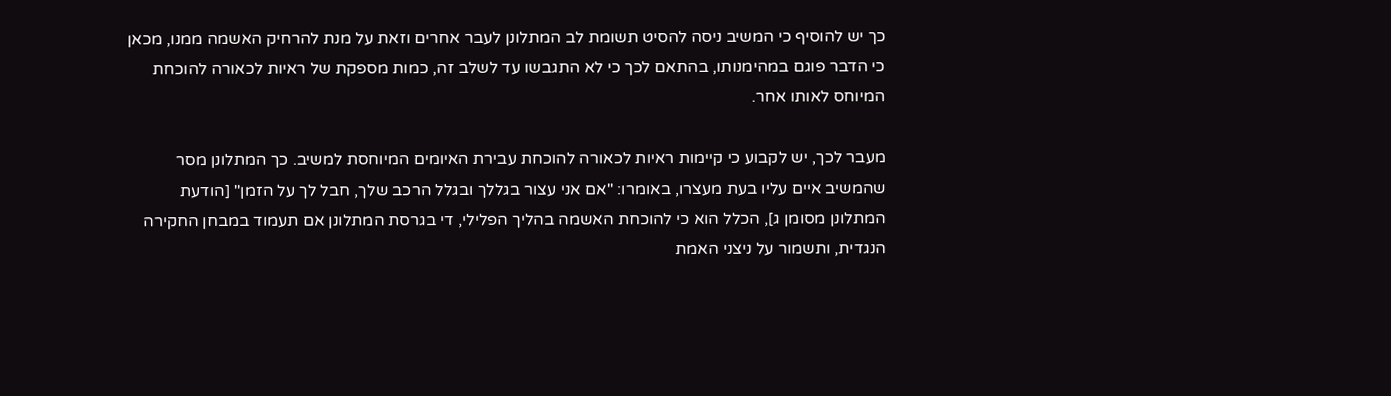כך יש להוסיף כי המשיב ניסה להסיט תשומת לב המתלונן לעבר אחרים וזאת על מנת להרחיק האשמה ממנו, מכאן כי הדבר פוגם במהימנותו, בהתאם לכך כי לא התגבשו עד לשלב זה, כמות מספקת של ראיות לכאורה להוכחת המיוחס לאותו אחר.

מעבר לכך, יש לקבוע כי קיימות ראיות לכאורה להוכחת עבירת האיומים המיוחסת למשיב. כך המתלונן מסר שהמשיב איים עליו בעת מעצרו, באומרו: "אם אני עצור בגללך ובגלל הרכב שלך, חבל לך על הזמן" [הודעת המתלונן מסומן ג], הכלל הוא כי להוכחת האשמה בהליך הפלילי, די בגרסת המתלונן אם תעמוד במבחן החקירה הנגדית, ותשמור על ניצני האמת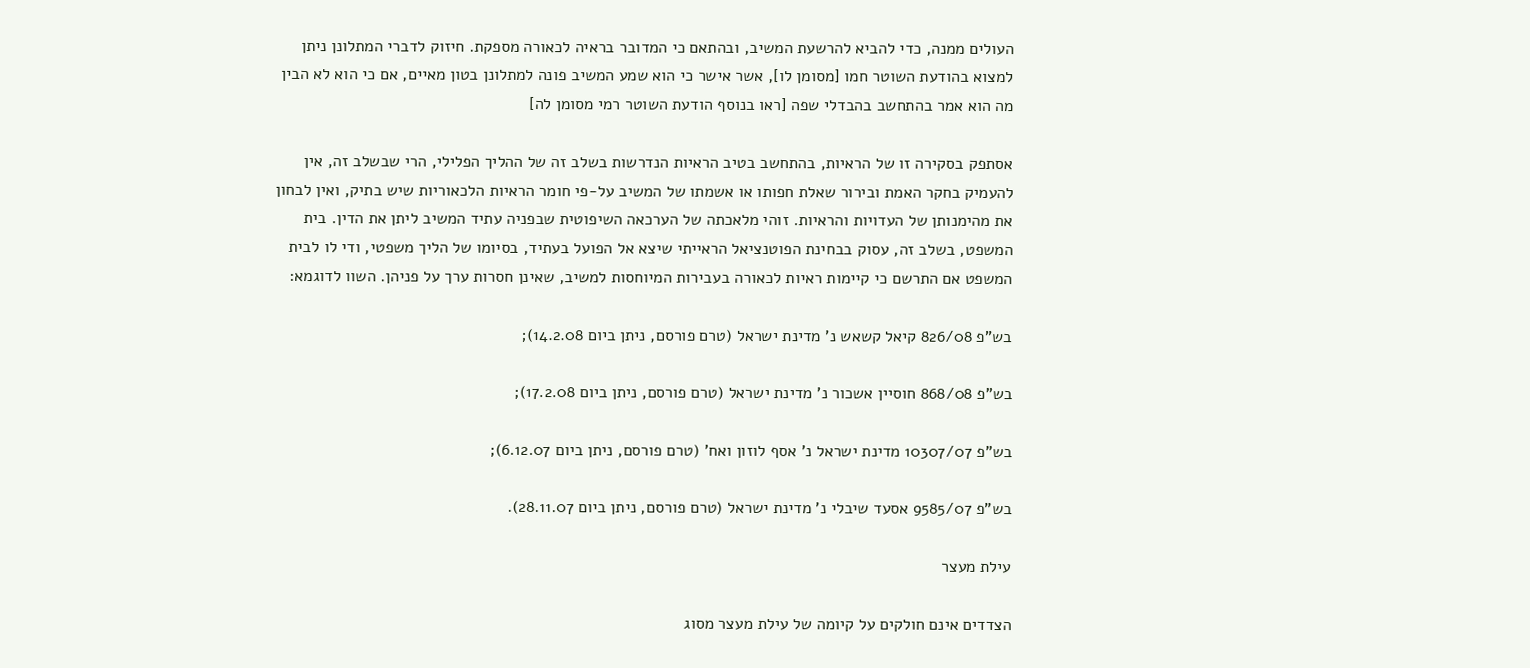העולים ממנה, כדי להביא להרשעת המשיב, ובהתאם כי המדובר בראיה לכאורה מספקת. חיזוק לדברי המתלונן ניתן למצוא בהודעת השוטר חמו [מסומן לו], אשר אישר כי הוא שמע המשיב פונה למתלונן בטון מאיים, אם כי הוא לא הבין מה הוא אמר בהתחשב בהבדלי שפה [ראו בנוסף הודעת השוטר רמי מסומן לה]

אסתפק בסקירה זו של הראיות, בהתחשב בטיב הראיות הנדרשות בשלב זה של ההליך הפלילי, הרי שבשלב זה, אין להעמיק בחקר האמת ובירור שאלת חפותו או אשמתו של המשיב על-פי חומר הראיות הלכאוריות שיש בתיק, ואין לבחון את מהימנותן של העדויות והראיות. זוהי מלאכתה של הערכאה השיפוטית שבפניה עתיד המשיב ליתן את הדין. בית המשפט, בשלב זה, עסוק בבחינת הפוטנציאל הראייתי שיצא אל הפועל בעתיד, בסיומו של הליך משפטי, ודי לו לבית המשפט אם התרשם כי קיימות ראיות לכאורה בעבירות המיוחסות למשיב, שאינן חסרות ערך על פניהן. השוו לדוגמא:

בש"פ 826/08 קיאל קשאש נ' מדינת ישראל (טרם פורסם, ניתן ביום 14.2.08);

בש"פ 868/08 חוסיין אשכור נ' מדינת ישראל (טרם פורסם, ניתן ביום 17.2.08);

בש"פ 10307/07 מדינת ישראל נ' אסף לוזון ואח' (טרם פורסם, ניתן ביום 6.12.07);

בש"פ 9585/07 אסעד שיבלי נ' מדינת ישראל (טרם פורסם, ניתן ביום 28.11.07).

עילת מעצר

הצדדים אינם חולקים על קיומה של עילת מעצר מסוג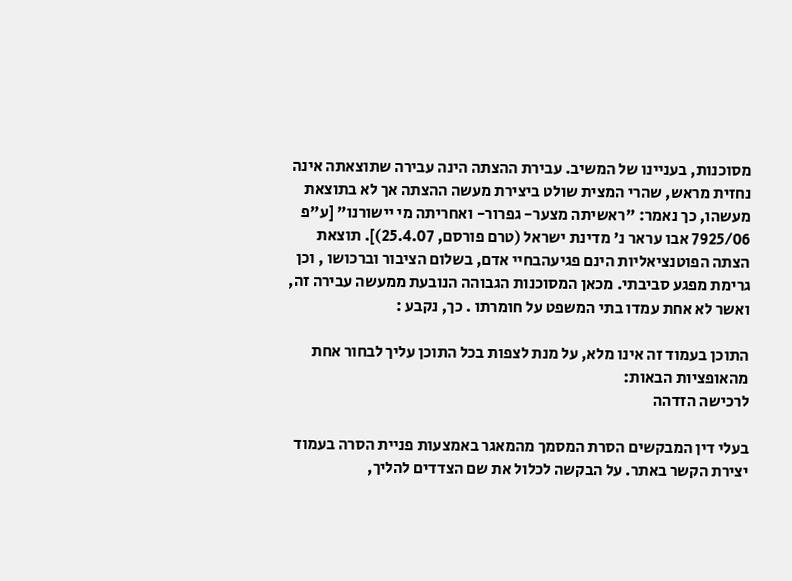מסוכנות, בעניינו של המשיב. עבירת ההצתה הינה עבירה שתוצאתה אינה נחזית מראש, שהרי המצית שולט ביצירת מעשה ההצתה אך לא בתוצאת מעשהו, כך נאמר: "ראשיתה מצער- גפרור- ואחריתה מי יישורנו" [ע"פ 7925/06 אבו עראר נ' מדינת ישראל (טרם פורסם, 25.4.07)]. תוצאת הצתה הפוטנציאליות הינם פגיעהבחיי אדם, בשלום הציבור וברכושו , וכן גרימת מפגע סביבתי. מכאן המסוכנות הגבוהה הנובעת ממעשה עבירה זה, ואשר לא אחת עמדו בתי המשפט על חומרתו . כך, נקבע :

התוכן בעמוד זה אינו מלא, על מנת לצפות בכל התוכן עליך לבחור אחת מהאופציות הבאות:
לרכישה הזדהה

בעלי דין המבקשים הסרת המסמך מהמאגר באמצעות פניית הסרה בעמוד יצירת הקשר באתר. על הבקשה לכלול את שם הצדדים להליך,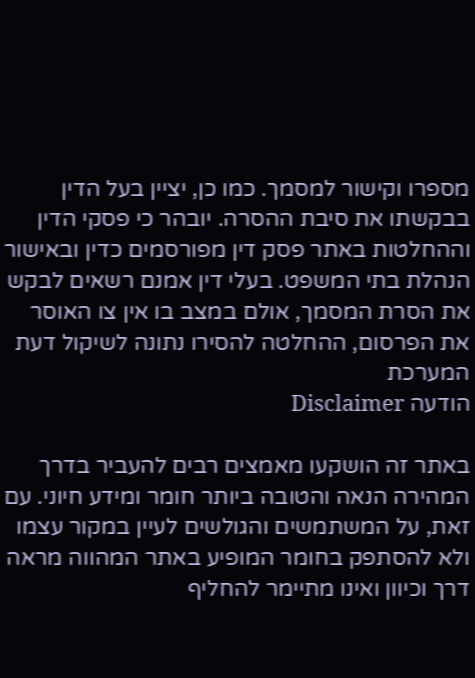מספרו וקישור למסמך. כמו כן, יציין בעל הדין בבקשתו את סיבת ההסרה. יובהר כי פסקי הדין וההחלטות באתר פסק דין מפורסמים כדין ובאישור הנהלת בתי המשפט. בעלי דין אמנם רשאים לבקש את הסרת המסמך, אולם במצב בו אין צו האוסר את הפרסום, ההחלטה להסירו נתונה לשיקול דעת המערכת
הודעה Disclaimer

באתר זה הושקעו מאמצים רבים להעביר בדרך המהירה הנאה והטובה ביותר חומר ומידע חיוני. עם זאת, על המשתמשים והגולשים לעיין במקור עצמו ולא להסתפק בחומר המופיע באתר המהווה מראה דרך וכיוון ואינו מתיימר להחליף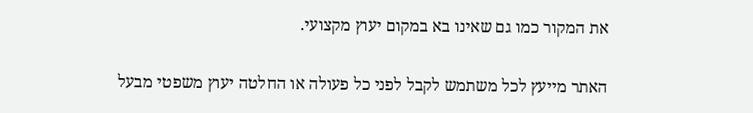את המקור כמו גם שאינו בא במקום יעוץ מקצועי.

האתר מייעץ לכל משתמש לקבל לפני כל פעולה או החלטה יעוץ משפטי מבעל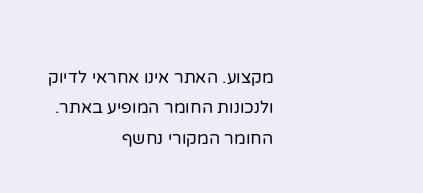מקצוע. האתר אינו אחראי לדיוק ולנכונות החומר המופיע באתר. החומר המקורי נחשף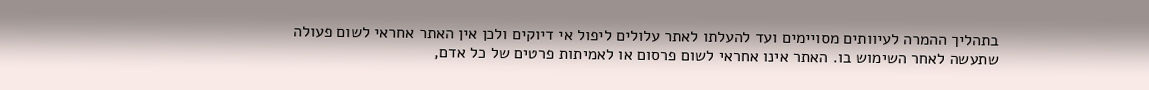בתהליך ההמרה לעיוותים מסויימים ועד להעלתו לאתר עלולים ליפול אי דיוקים ולכן אין האתר אחראי לשום פעולה שתעשה לאחר השימוש בו. האתר אינו אחראי לשום פרסום או לאמיתות פרטים של כל אדם,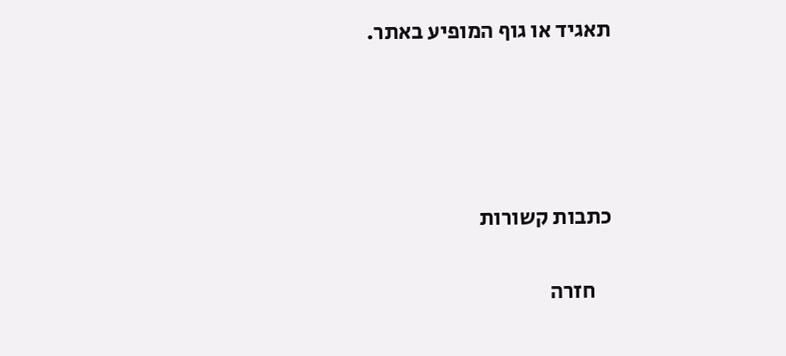תאגיד או גוף המופיע באתר.




כתבות קשורות

    חזרה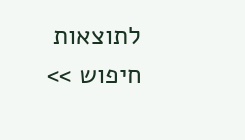לתוצאות חיפוש >>